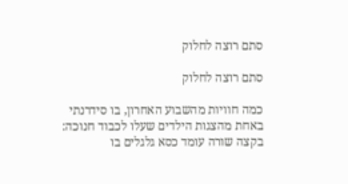סתם רוצה לחלוק

סתם רוצה לחלוק

כמה חוויות מהשבוע האחרון, בו סידרנתי באחת מהצגות הילדים שעלו לכבוד חנוכה:
בקצה שורה עומד כסא גלגלים בו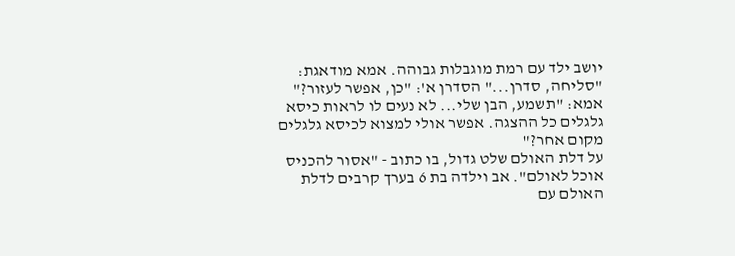יושב ילד עם רמת מוגבלות גבוהה. אמא מודאגת: "סליחה, סדרן..." הסדרן א': "כן, אפשר לעזור?" אמא: "תשמע, הבן שלי... לא נעים לו לראות כיסא גלגלים כל ההצגה. אפשר אולי למצוא לכיסא גלגלים מקום אחר?"
על דלת האולם שלט גדול, בו כתוב - "אסור להכניס אוכל לאולם". אב וילדה בת 6 בערך קרבים לדלת האולם עם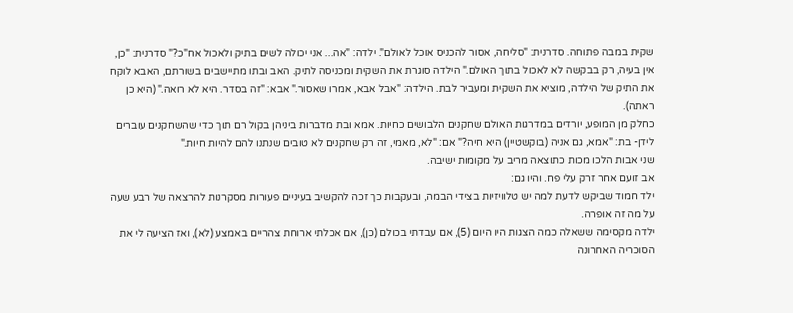שקית במבה פתוחה. סדרנית: "סליחה, אסור להכניס אוכל לאולם". ילדה: "אה... אני יכולה לשים בתיק ולאכול אח"כ?" סדרנית: "כן, אין בעיה, רק בבקשה לא לאכול בתוך האולם." הילדה סוגרת את השקית ומכניסה לתיק. האב ובתו מתיישבים בשורתם, האבא לוקח את התיק של הילדה, מוציא את השקית ומעביר לבת. הילדה: "אבל אבא, אמרו שאסור." אבא: "זה בסדר. היא לא רואה." (היא כן ראתה).
כחלק מן המופע, יורדים במדרגות האולם שחקנים הלבושים כחיות. אמא ובת מדברות ביניהן בקול רם תוך כדי שהשחקנים עוברים לידן- בת: "אמא, גם אניה (בוקשטיין) היא חיה?" אם: "לא, מאמי, זה רק שחקנים לא טובים שנתנו להם להיות חיות."
שני אבות הלכו מכות כתוצאה מריב על מקומות ישיבה.
אב זועם אחר זרק עלי פח. והיו גם:
ילד חמוד שביקש לדעת למה יש טלוויזיות בצידי הבמה, ובעקבות כך זכה להקשיב בעיניים פעורות מסקרנות להרצאה של רבע שעה על מה זה אופרה.
ילדה מקסימה ששאלה כמה הצגות היו היום (5), אם עבדתי בכולם (כן), אם אכלתי ארוחת צהריים באמצע (לא), ואז הציעה לי את הסוכריה האחרונה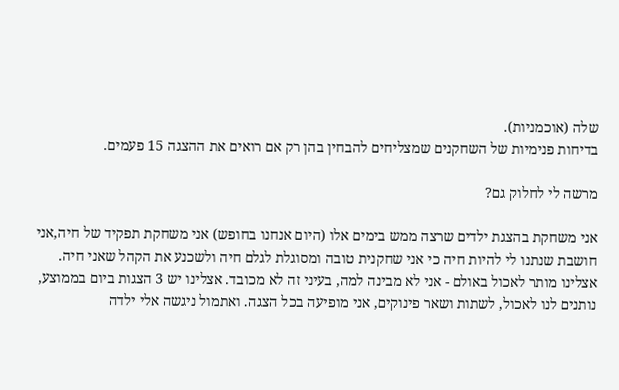שלה (אוכמניות).
בדיחות פנימיות של השחקנים שמצליחים להבחין בהן רק אם רואים את ההצגה 15 פעמים.

מרשה לי לחלוק גם?

אני משחקת בהצגת ילדים שרצה ממש בימים אלו (היום אנחנו בחופש) אני משחקת תפקיד של חיה,אני חושבת שנתנו לי להיות חיה כי אני שחקנית טובה ומסוגלת לגלם חיה ולשכנע את הקהל שאני חיה. אצלינו מותר לאכול באולם - אני לא מבינה למה, בעיני זה לא מכובד. אצלינו יש 3 הצגות ביום בממוצע, נותנים לנו לאכול, לשתות ושאר פינוקים, אני מופיעה בכל הצגה. ואתמול ניגשה אלי ילדה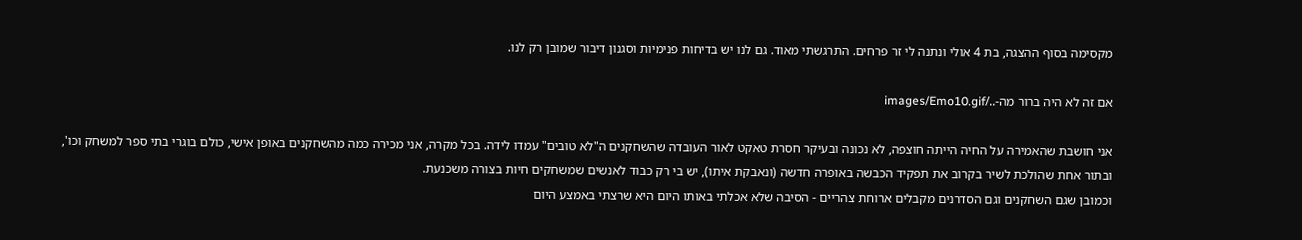מקסימה בסוף ההצגה, בת 4 אולי ונתנה לי זר פרחים. התרגשתי מאוד. גם לנו יש בדיחות פנימיות וסגנון דיבור שמובן רק לנו.

אם זה לא היה ברור מה-../images/Emo10.gif

אני חושבת שהאמירה על החיה הייתה חוצפה, לא נכונה ובעיקר חסרת טאקט לאור העובדה שהשחקנים ה"לא טובים" עמדו לידה. בכל מקרה, אני מכירה כמה מהשחקנים באופן אישי, כולם בוגרי בתי ספר למשחק וכו', ובתור אחת שהולכת לשיר בקרוב את תפקיד הכבשה באופרה חדשה (ונאבקת איתו), יש בי רק כבוד לאנשים שמשחקים חיות בצורה משכנעת.
וכמובן שגם השחקנים וגם הסדרנים מקבלים ארוחת צהריים - הסיבה שלא אכלתי באותו היום היא שרצתי באמצע היום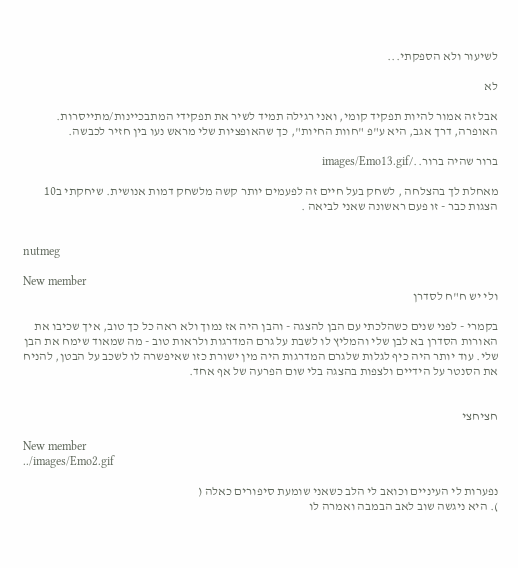לשיעור ולא הספקתי...

לא

אבל זה אמור להיות תפקיד קומי, ואני רגילה תמיד לשיר את תפקידי המתבכיינות/מתייסרות. האופרה, דרך אגב, היא ע"פ "חוות החיות", כך שהאופציות שלי מראש נעו בין חזיר לכבשה.

ברור שהיה ברור../images/Emo13.gif

מאחלת לך בהצלחה , לשחק בעל חיים זה לפעמים יותר קשה מלשחק דמות אנושית. שיחקתי ב10 הצגות כבר - זו פעם ראשונה שאני לביאה .


nutmeg

New member
ולי יש ח"ח לסדרן

בקמרי - לפני שנים כשהלכתי עם הבן להצגה - והבן היה אז נמוך ולא ראה כל כך טוב, איך שכיבו את האורות הסדרן בא לבן שלי והמליץ לו לשבת על גרם המדרגות ולראות טוב - מה שמאוד שימח את הבן שלי. עוד יותר היה כיף לגלות שלגרם המדרגות היה מין ישורת כזו שאיפשרה לו לשכב על הבטן, להניח את הסנטר על הידיים ולצפות בהצגה בלי שום הפרעה של אף אחד.


חציחצי

New member
../images/Emo2.gif

נפערות לי העיניים וכואב לי הלב כשאני שומעת סיפורים כאלה (
). היא ניגשה שוב לאב הבמבה ואמרה לו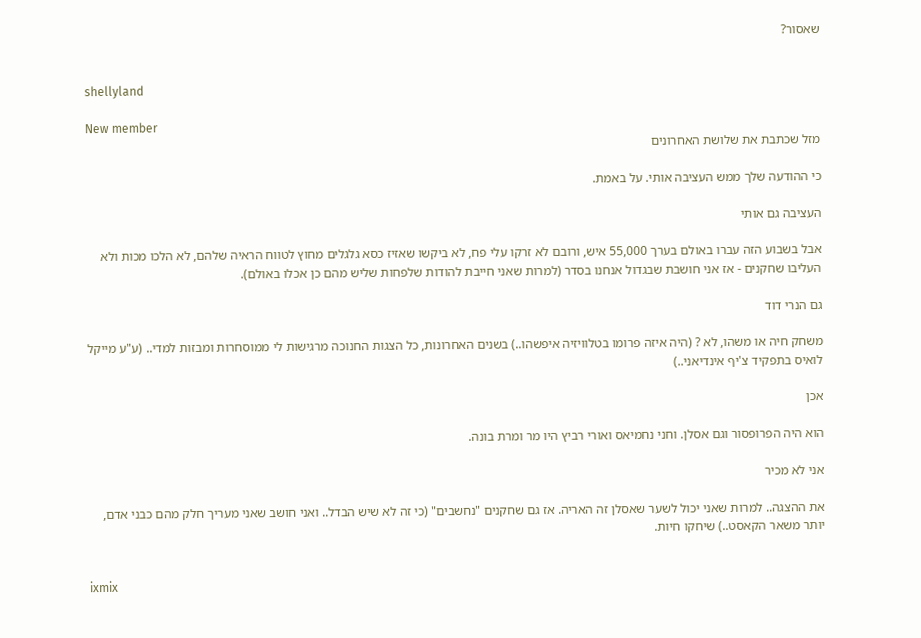שאסור?


shellyland

New member
מזל שכתבת את שלושת האחרונים

כי ההודעה שלך ממש העציבה אותי. על באמת.

העציבה גם אותי

אבל בשבוע הזה עברו באולם בערך 55,000 איש, ורובם לא זרקו עלי פח, לא ביקשו שאזיז כסא גלגלים מחוץ לטווח הראיה שלהם, לא הלכו מכות ולא העליבו שחקנים - אז אני חושבת שבגדול אנחנו בסדר (למרות שאני חייבת להודות שלפחות שליש מהם כן אכלו באולם).

גם הנרי דוד

משחק חיה או משהו, לא ? (היה איזה פרומו בטלוויזיה איפשהו..) בשנים האחרונות, כל הצגות החנוכה מרגישות לי ממוסחרות ומבזות למדי.. (ע"ע מייקל לואיס בתפקיד צ'יף אינדיאני..)

אכן

הוא היה הפרופסור וגם אסלן. וחני נחמיאס ואורי רביץ היו מר ומרת בונה.

אני לא מכיר

את ההצגה.. למרות שאני יכול לשער שאסלן זה האריה. אז גם שחקנים "נחשבים" (כי זה לא שיש הבדל.. ואני חושב שאני מעריך חלק מהם כבני אדם, יותר משאר הקאסט..) שיחקו חיות.


ixmix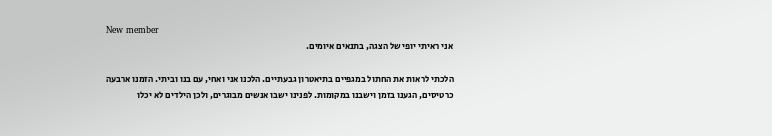New member
אני ראיתי יופי של הצגה, בתנאים איומים.

הלכתי לראות את החתול במגפיים בתיאטרון גבעתיים. הלכנו אני ואחי, עם בנו וביתי. הזמנו ארבעה כרטיסים, הגענו בזמן וישבנו במקומות. לפנינו ישבו אנשים מבוגרים, ולכן הילדים לא יכלו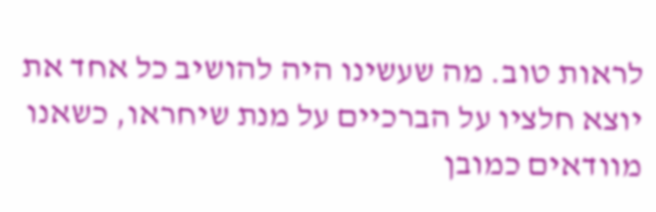לראות טוב. מה שעשינו היה להושיב כל אחד את יוצא חלציו על הברכיים על מנת שיחראו, כשאנו מוודאים כמובן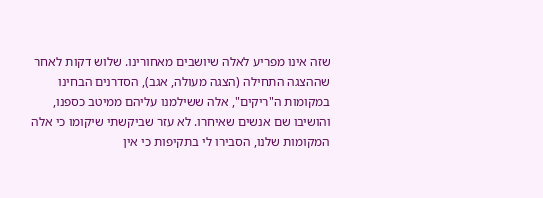שזה אינו מפריע לאלה שיושבים מאחורינו. שלוש דקות לאחר שההצגה התחילה (הצגה מעולה, אגב), הסדרנים הבחינו במקומות ה"ריקים", אלה ששילמנו עליהם ממיטב כספנו, והושיבו שם אנשים שאיחרו. לא עזר שביקשתי שיקומו כי אלה המקומות שלנו, הסבירו לי בתקיפות כי אין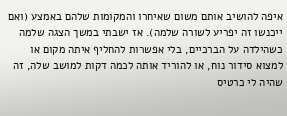איפה להושיב אותם משום שאיחרו והמקומות שלהם באמצע (ואם ייכנשו זה יפריע לשורה שלמה). אז ישבתי במשך הצגה שלמה כשהילדה על הברכיים, בלי אפשרות להחליף איתה מקום או למצוא סידור נוח, או להוריד אותה לכמה דקות למושב שלה, זה שהיה לי כרטיס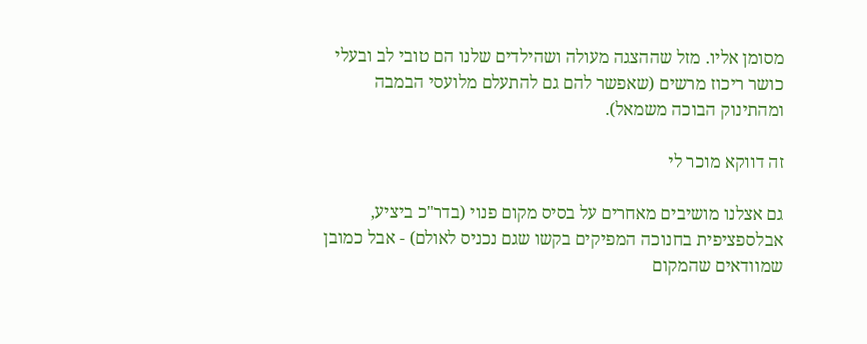מסומן אליו. מזל שההצגה מעולה ושהילדים שלנו הם טובי לב ובעלי כושר ריכוז מרשים (שאפשר להם גם להתעלם מלועסי הבמבה ומהתינוק הבוכה משמאל).

זה דווקא מוכר לי

גם אצלנו מושיבים מאחרים על בסיס מקום פנוי (בדר"כ ביציע, אבלספציפית בחנוכה המפיקים בקשו שגם נכניס לאולם) - אבל כמובן שמוודאים שהמקום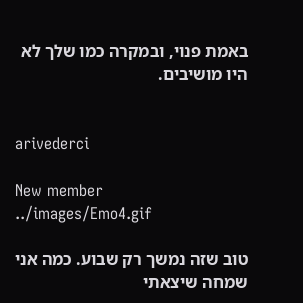באמת פנוי, ובמקרה כמו שלך לא היו מושיבים.


arivederci

New member
../images/Emo4.gif

טוב שזה נמשך רק שבוע. כמה אני שמחה שיצאתי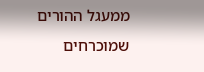ממעגל ההורים שמוכרחים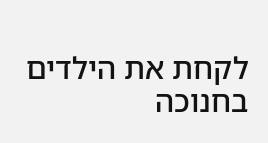לקחת את הילדים בחנוכה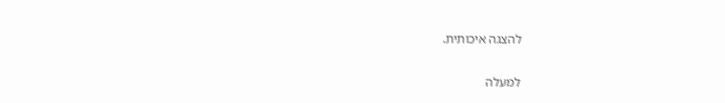להצגה איכותית.

למעלה